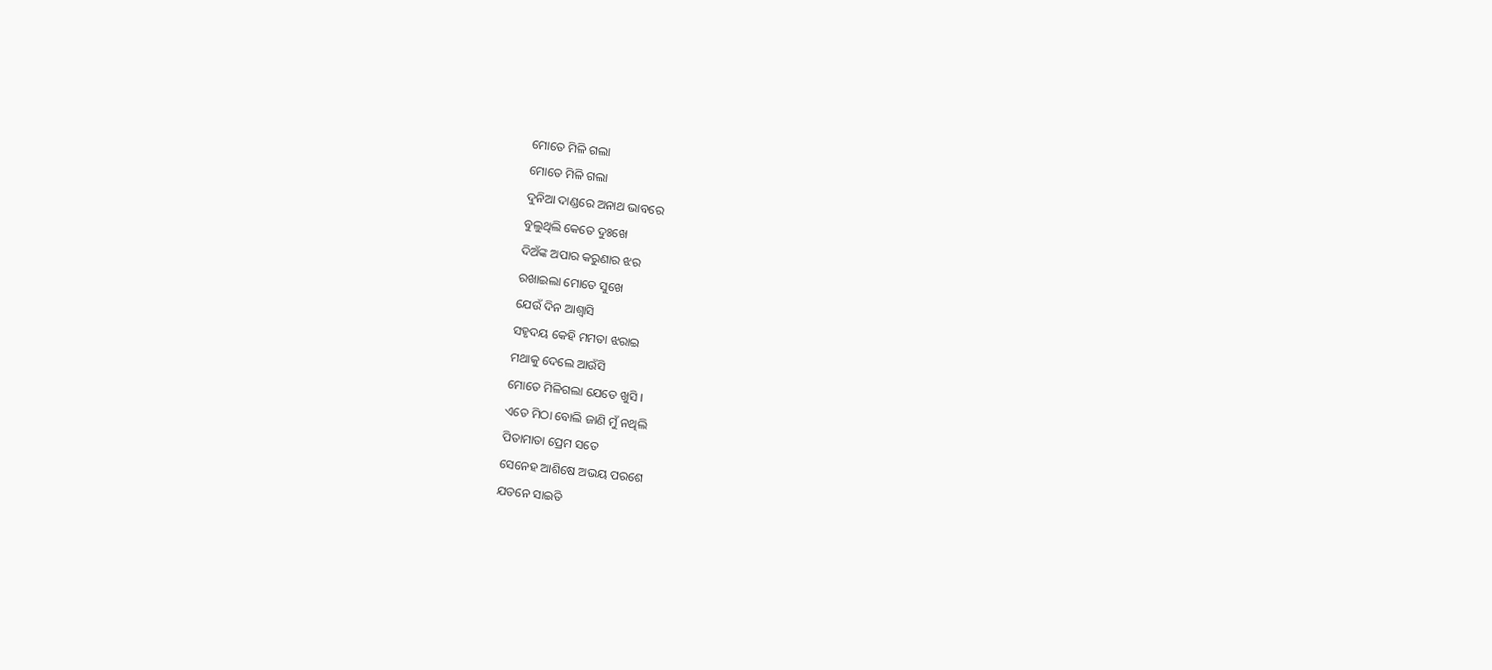ମୋତେ ମିଳି ଗଲା
ମୋତେ ମିଳି ଗଲା
ଦୁନିଆ ଦାଣ୍ଡରେ ଅନାଥ ଭାବରେ
ବୁଲୁଥିଲି କେତେ ଦୁଃଖେ
ଦିଅଁଙ୍କ ଅପାର କରୁଣାର ଝର
ରଖାଇଲା ମୋତେ ସୁଖେ
ଯେଉଁ ଦିନ ଆଶ୍ବାସି
ସହୃଦୟ କେହି ମମତା ଝରାଇ
ମଥାକୁ ଦେଲେ ଆଉଁସି
ମୋତେ ମିଳିଗଲା ଯେତେ ଖୁସି ।
ଏତେ ମିଠା ବୋଲି ଜାଣି ମୁଁ ନଥିଲି
ପିତାମାତା ପ୍ରେମ ସତେ
ସେନେହ ଆଶିଷେ ଅଭୟ ପରଶେ
ଯତନେ ସାଇତି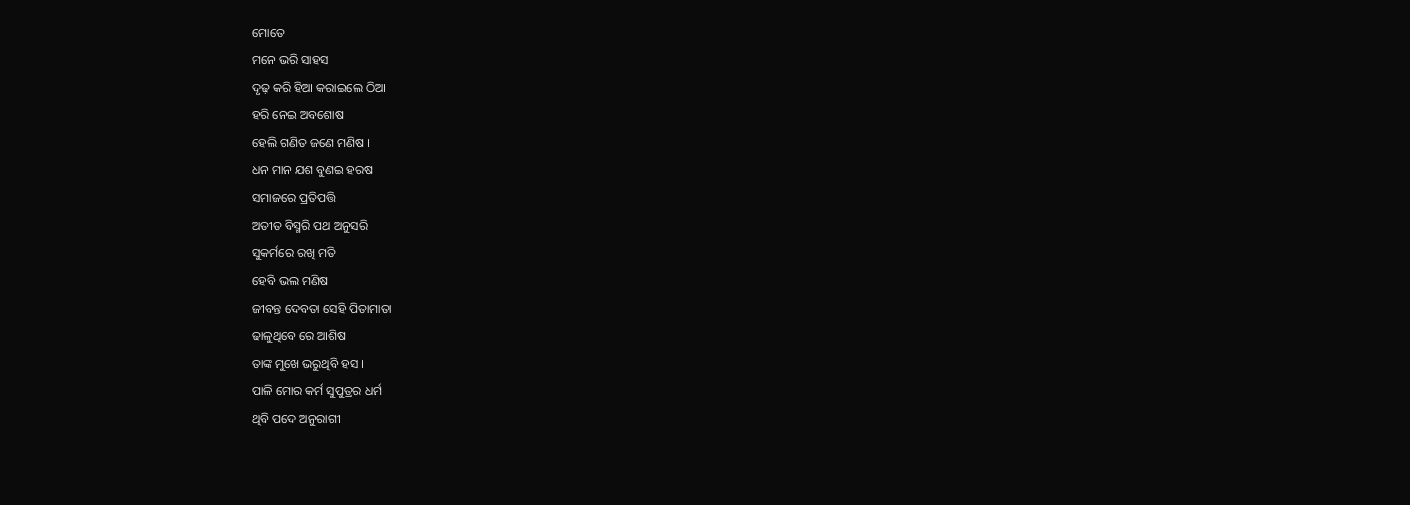ମୋତେ
ମନେ ଭରି ସାହସ
ଦୃଢ଼ କରି ହିଆ କରାଇଲେ ଠିଆ
ହରି ନେଇ ଅବଶୋଷ
ହେଲି ଗଣିତ ଜଣେ ମଣିଷ ।
ଧନ ମାନ ଯଶ ବୁଣଇ ହରଷ
ସମାଜରେ ପ୍ରତିପତ୍ତି
ଅତୀତ ବିସ୍ମରି ପଥ ଅନୁସରି
ସୁକର୍ମରେ ରଖି ମତି
ହେବି ଭଲ ମଣିଷ
ଜୀବନ୍ତ ଦେବତା ସେହି ପିତାମାତା
ଢାଳୁଥିବେ ରେ ଆଶିଷ
ତାଙ୍କ ମୁଖେ ଭରୁଥିବି ହସ ।
ପାଳି ମୋର କର୍ମ ସୁପୁତ୍ରର ଧର୍ମ
ଥିବି ପଦେ ଅନୁରାଗୀ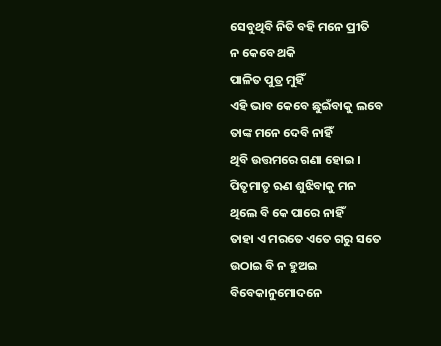ସେବୁଥିବି ନିତି ବହି ମନେ ପ୍ରୀତି
ନ କେବେ ଥକି
ପାଳିତ ପୁତ୍ର ମୁହିଁ
ଏହି ଭାବ କେବେ ଛୁଇଁବାକୁ ଲବେ
ତାଙ୍କ ମନେ ଦେବି ନାହିଁ
ଥିବି ଉତ୍ତମରେ ଗଣା ହୋଇ ।
ପିତୃମାତୃ ଋଣ ଶୁଝିବାକୁ ମନ
ଥିଲେ ବି କେ ପାରେ ନାହିଁ
ତାହା ଏ ମରତେ ଏତେ ଗରୁ ସତେ
ଉଠାଇ ବି ନ ହୁଅଇ
ବିବେକାନୁମୋଦନେ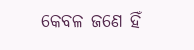କେବଳ ଜଣେ ହିଁ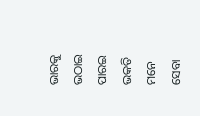ଭାରକୁ ଭଠାଇ
ପାରଇ ଭକତି ମନେ
ସେବା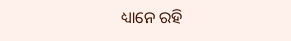ଧ୍ୟାନେ ରହି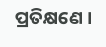ପ୍ରତିକ୍ଷଣେ ।